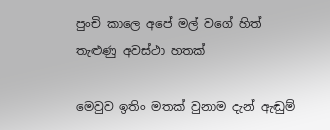පුංචි කාලෙ අපේ මල් වගේ හිත් තැළුණු අවස්ථා හතක්

මෙවුව ඉතිං මතක් වුනාම දැන් ඇඬුම්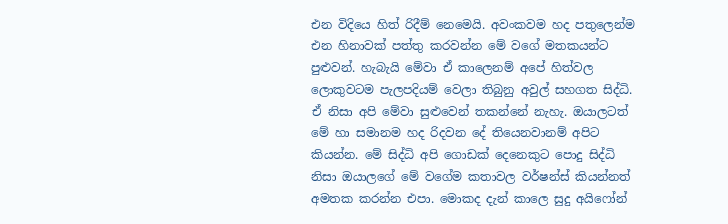එන විදියෙ හිත් රිදීම් නෙමෙයි. අවංකවම හද පතුලෙන්ම එන හිනාවක් පත්තු කරවන්න මේ වගේ මතකයන්ට පුළුවන්. හැබැයි මේවා ඒ කාලෙනම් අපේ හිත්වල ලොකුවටම පැලපදියම් වෙලා තිබුනු අවුල් සහගත සිද්ධි. ඒ නිසා අපි මේවා සුළුවෙන් තකන්නේ නැහැ. ඔයාලටත් මේ හා සමානම හද රිදවන දේ තියෙනවානම් අපිට කියන්න. මේ සිද්ධි අපි ගොඩක් දෙනෙකුට පොදු සිද්ධි නිසා ඔයාලගේ මේ වගේම කතාවල වර්ෂන්ස් කියන්නත් අමතක කරන්න එපා. මොකද දැන් කාලෙ සුදු අයිෆෝන්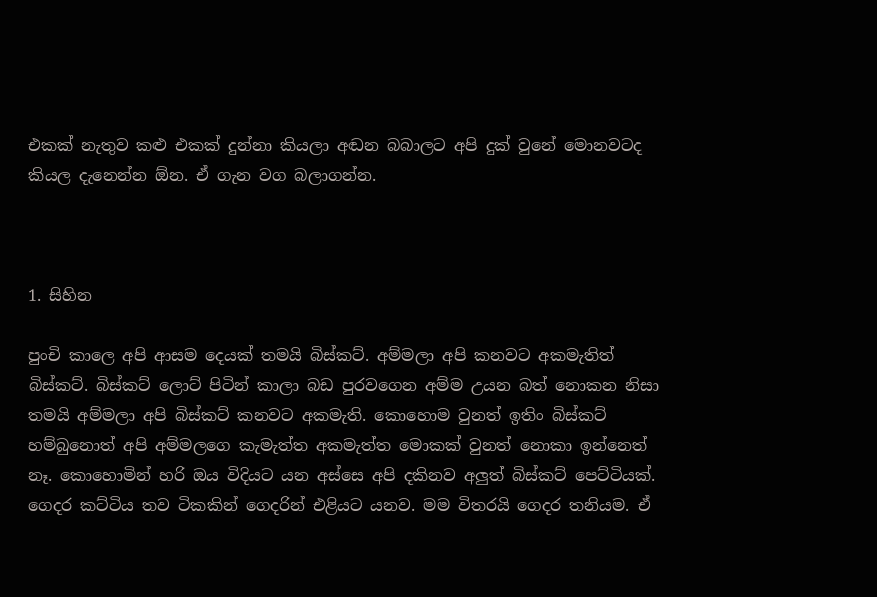එකක් නැතුව කළු එකක් දුන්නා කියලා අඬන බබාලට අපි දුක් වුනේ මොනවටද කියල දැනෙන්න ඕන. ඒ ගැන වග බලාගන්න.



1. සිහින

පුංචි කාලෙ අපි ආසම දෙයක් තමයි බිස්කට්. අම්මලා අපි කනවට අකමැතිත් බිස්කට්. බිස්කට් ලොට් පිටින් කාලා බඩ පුරවගෙන අම්ම උයන බත් නොකන නිසා තමයි අම්මලා අපි බිස්කට් කනවට අකමැති. කොහොම වුනත් ඉතිං බිස්කට් හම්බුනොත් අපි අම්මලගෙ කැමැත්ත අකමැත්ත මොකක් වුනත් නොකා ඉන්නෙත් නෑ. කොහොමින් හරි ඔය විදියට යන අස්සෙ අපි දකිනව අලුත් බිස්කට් පෙට්ටියක්. ගෙදර කට්ටිය තව ටිකකින් ගෙදරින් එළියට යනව. මම විතරයි ගෙදර තනියම. ඒ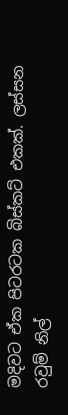මදිවට ඒක පිටරටක බිස්කට් එකක්. ලස්සන රවුම් නිල්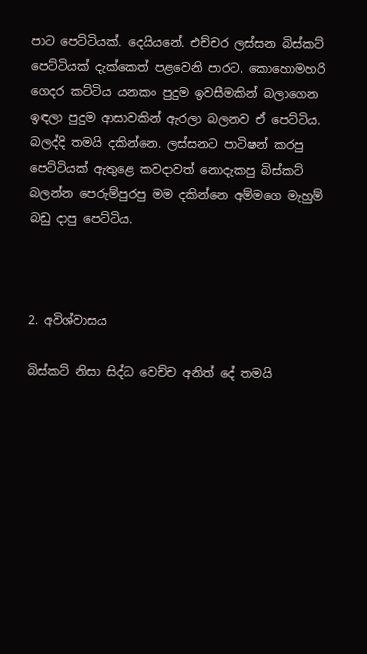පාට පෙට්ටියක්. දෙයියනේ. එච්චර ලස්සන බිස්කට් පෙට්ටියක් දැක්කෙත් පළවෙනි පාරට. කොහොමහරි ගෙදර කට්ටිය යනකං පුදුම ඉවසීමකින් බලාගෙන ඉඳලා පුදුම ආසාවකින් ඇරලා බලනව ඒ පෙට්ටිය. බලද්දි තමයි දකින්නෙ. ලස්සනට පාටිෂන් කරපු පෙට්ටියක් ඇතුළෙ කවදාවත් නොදැකපු බිස්කට් බලන්න පෙරුම්පුරපු මම දකින්නෙ අම්මගෙ මැහුම් බඩු දාපු පෙට්ටිය.



2. අවිශ්වාසය

බිස්කට් නිසා සිද්ධ වෙච්ච අනිත් දේ තමයි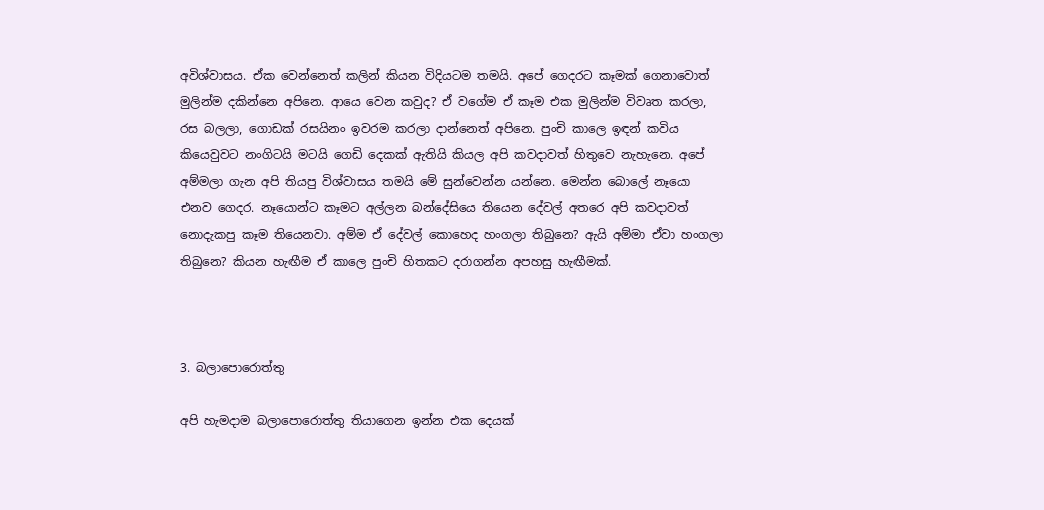අවිශ්වාසය. ඒක වෙන්නෙත් කලින් කියන විදියටම තමයි. අපේ ගෙදරට කෑමක් ගෙනාවොත් මුලින්ම දකින්නෙ අපිනෙ. ආයෙ වෙන කවුද? ඒ වගේම ඒ කෑම එක මුලින්ම විවෘත කරලා, රස බලලා, ගොඩක් රසයිනං ඉවරම කරලා දාන්නෙත් අපිනෙ. පුංචි කාලෙ ඉඳන් කවිය කියෙවුවට නංගිටයි මටයි ගෙඩි දෙකක් ඇතියි කියල අපි කවදාවත් හිතුවෙ නැහැනෙ. අපේ අම්මලා ගැන අපි තියපු විශ්වාසය තමයි මේ සුන්වෙන්න යන්නෙ. මෙන්න බොලේ නෑයො එනව ගෙදර. නෑයොන්ට කෑමට අල්ලන බන්දේසියෙ තියෙන දේවල් අතරෙ අපි කවදාවත් නොදැකපු කෑම තියෙනවා. අම්ම ඒ දේවල් කොහෙද හංගලා තිබුනෙ? ඇයි අම්මා ඒවා හංගලා තිබුනෙ? කියන හැඟීම ඒ කාලෙ පුංචි හිතකට දරාගන්න අපහසු හැඟීමක්.



3. බලාපොරොත්තු

අපි හැමදාම බලාපොරොත්තු තියාගෙන ඉන්න එක දෙයක්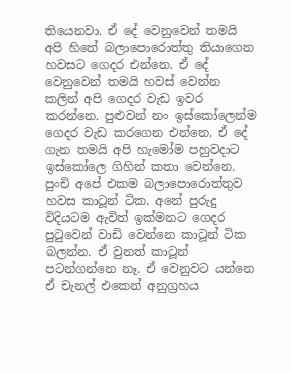තියෙනවා. ඒ දේ වෙනුවෙන් තමයි අපි හිතේ බලාපොරොත්තු තියාගෙන හවසට ගෙදර එන්නෙ. ඒ දේ වෙනුවෙන් තමයි හවස් වෙන්න කලින් අපි ගෙදර වැඩ ඉවර කරන්නෙ. පුළුවන් නං ඉස්කෝලෙන්ම ගෙදර වැඩ කරගෙන එන්නෙ. ඒ දේ ගැන තමයි අපි හැමෝම පහුවදාට ඉස්කෝලෙ ගිහින් කතා වෙන්නෙ. පුංචි අපේ එකම බලාපොරොත්තුව හවස කාටූන් ටික. අනේ පුරුදු විදියටම ඇවිත් ඉක්මනට ගෙදර පුටුවෙන් වාඩි වෙන්නෙ කාටූන් ටික බලන්න. ඒ වුනත් කාටූන් පටන්ගන්නෙ නෑ. ඒ වෙනුවට යන්නෙ ඒ චැනල් එකෙන් අනුග්‍රහය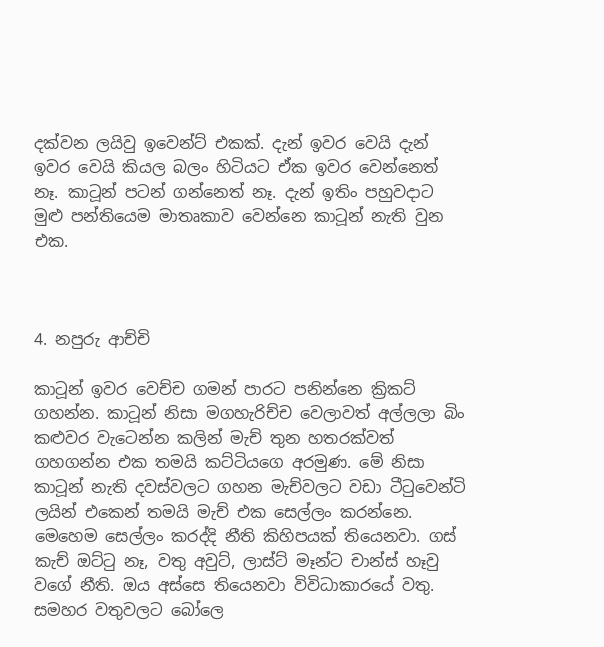දක්වන ලයිවු ඉවෙන්ට් එකක්. දැන් ඉවර වෙයි දැන් ඉවර වෙයි කියල බලං හිටියට ඒක ඉවර වෙන්නෙත් නෑ. කාටූන් පටන් ගන්නෙත් නෑ. දැන් ඉතිං පහුවදාට මුළු පන්තියෙම මාතෘකාව වෙන්නෙ කාටූන් නැති වුන එක.



4. නපුරු ආච්චි

කාටූන් ඉවර වෙච්ච ගමන් පාරට පනින්නෙ ක්‍රිකට් ගහන්න. කාටූන් නිසා මගහැරිච්ච වෙලාවත් අල්ලලා බිං කළුවර වැටෙන්න කලින් මැච් තුන හතරක්වත් ගහගන්න එක තමයි කට්ටියගෙ අරමුණ. මේ නිසා කාටූන් නැති දවස්වලට ගහන මැච්වලට වඩා ටීටුවෙන්ටි ලයින් එකෙන් තමයි මැච් එක සෙල්ලං කරන්නෙ. මෙහෙම සෙල්ලං කරද්දි නීති කිහිපයක් තියෙනවා. ගස් කැච් ඔට්ටු නෑ, වතු අවුට්, ලාස්ට් මෑන්ට චාන්ස් හෑවු වගේ නීති. ඔය අස්සෙ තියෙනවා විවිධාකාරයේ වතු. සමහර වතුවලට බෝලෙ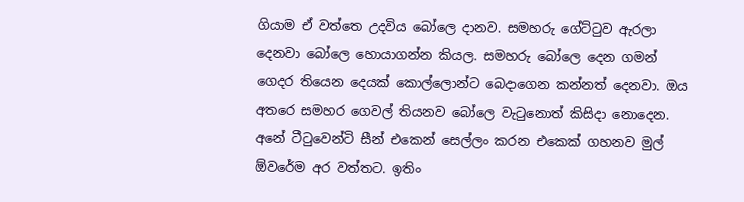ගියාම ඒ වත්තෙ උදවිය බෝලෙ දානව. සමහරු ගේට්ටුව ඇරලා දෙනවා බෝලෙ හොයාගන්න කියල. සමහරු බෝලෙ දෙන ගමන් ගෙදර තියෙන දෙයක් කොල්ලොන්ට බෙදාගෙන කන්නත් දෙනවා. ඔය අතරෙ සමහර ගෙවල් තියනව බෝලෙ වැටුනොත් කිසිදා නොදෙන. අනේ ටීටුවෙන්ටි සීන් එකෙන් සෙල්ලං කරන එකෙක් ගහනව මුල් ඕවරේම අර වත්තට. ඉතිං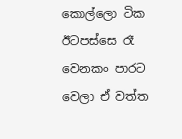කොල්ලො ටික ඊටපස්සෙ රෑ වෙනකං පාරට වෙලා ඒ වත්ත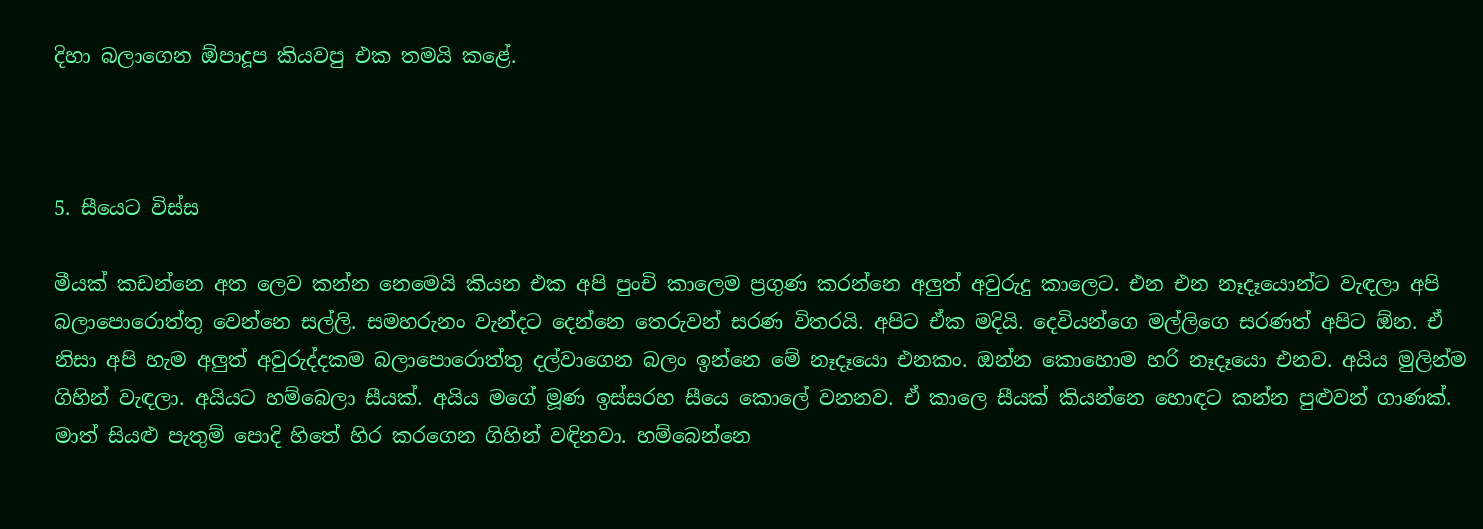දිහා බලාගෙන ඕපාදූප කියවපු එක තමයි කළේ.



5. සීයෙට විස්ස

මීයක් කඩන්නෙ අත ලෙව කන්න නෙමෙයි කියන එක අපි පුංචි කාලෙම ප්‍රගුණ කරන්නෙ අලුත් අවුරුදු කාලෙට. එන එන නෑදෑයොන්ට වැඳලා අපි බලාපොරොත්තු වෙන්නෙ සල්ලි. සමහරුනං වැන්දට දෙන්නෙ තෙරුවන් සරණ විතරයි. අපිට ඒක මදියි. දෙවියන්ගෙ මල්ලිගෙ සරණත් අපිට ඕන. ඒ නිසා අපි හැම අලුත් අවුරුද්දකම බලාපොරොත්තු දල්වාගෙන බලං ඉන්නෙ මේ නෑදෑයො එනකං. ඔන්න කොහොම හරි නෑදෑයො එනව. අයිය මුලින්ම ගිහින් වැඳලා. අයියට හම්බෙලා සීයක්. අයිය මගේ මූණ ඉස්සරහ සීයෙ කොලේ වනනව. ඒ කාලෙ සීයක් කියන්නෙ හොඳට කන්න පුළුවන් ගාණක්. මාත් සියළු පැතුම් පොදි හිතේ හිර කරගෙන ගිහින් වඳිනවා. හම්බෙන්නෙ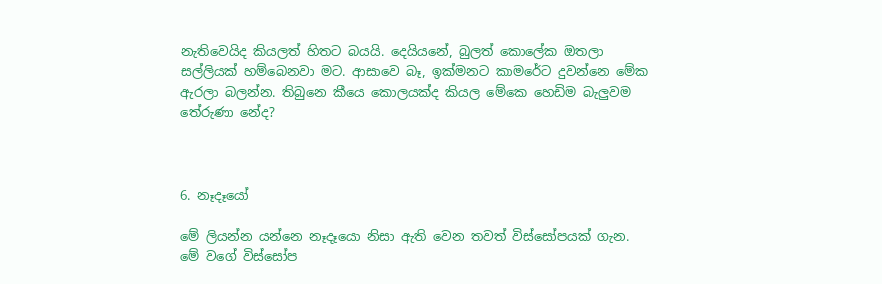නැතිවෙයිද කියලත් හිතට බයයි. දෙයියනේ, බුලත් කොලේක ඔතලා සල්ලියක් හම්බෙනවා මට. ආසාවෙ බෑ, ඉක්මනට කාමරේට දුවන්නෙ මේක ඇරලා බලන්න. තිබුනෙ කීයෙ කොලයක්ද කියල මේකෙ හෙඩිම බැලුවම තේරුණා නේද?



6. නෑදෑයෝ

මේ ලියන්න යන්නෙ නෑදෑයො නිසා ඇති වෙන තවත් විස්සෝපයක් ගැන. මේ වගේ විස්සෝප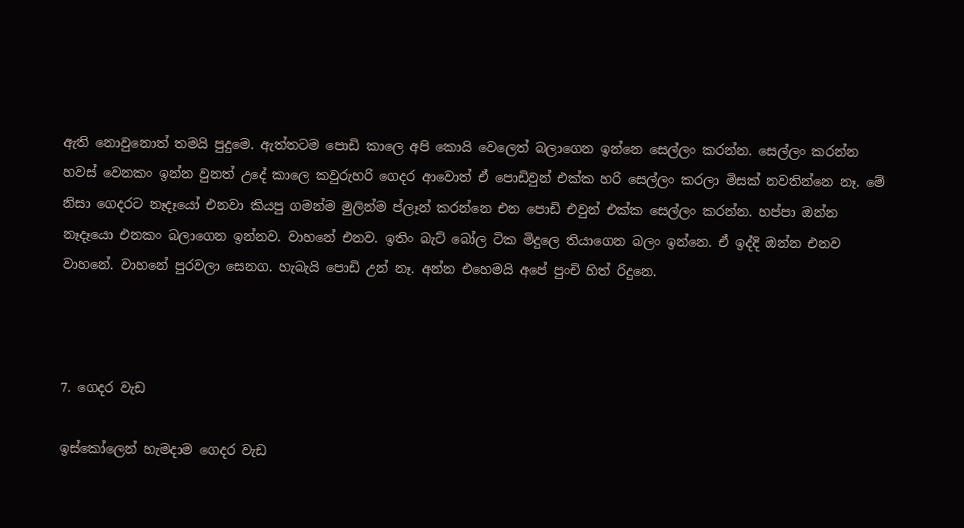ඇති නොවුනොත් තමයි පුදුමෙ. ඇත්තටම පොඩි කාලෙ අපි කොයි වෙලෙත් බලාගෙන ඉන්නෙ සෙල්ලං කරන්න. සෙල්ලං කරන්න හවස් වෙනකං ඉන්න වුනත් උදේ කාලෙ කවුරුහරි ගෙදර ආවොත් ඒ පොඩිවුන් එක්ක හරි සෙල්ලං කරලා මිසක් නවතින්නෙ නෑ. මේ නිසා ගෙදරට නෑදෑයෝ එනවා කියපු ගමන්ම මුලින්ම ප්ලෑන් කරන්නෙ එන පොඩි එවුන් එක්ක සෙල්ලං කරන්න. හප්පා ඔන්න නෑදෑයො එනකං බලාගෙන ඉන්නව. වාහනේ එනව. ඉතිං බැට් බෝල ටික මිදුලෙ තියාගෙන බලං ඉන්නෙ. ඒ ඉද්දි ඔන්න එනව වාහනේ. වාහනේ පුරවලා සෙනග. හැබැයි පොඩි උන් නෑ. අන්න එහෙමයි අපේ පුංචි හිත් රිදුනෙ.



7. ගෙදර වැඩ

ඉස්කෝලෙන් හැමදාම ගෙදර වැඩ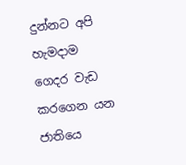දුන්නට අපි හැමදාම ගෙදර වැඩ කරගෙන යන ජාතියෙ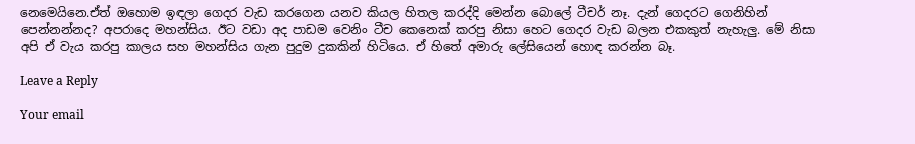නෙමෙයිනෙ.ඒත් ඔහොම ඉඳලා ගෙදර වැඩ කරගෙන යනව කියල හිතල කරද්දි මෙන්න බොලේ ටීචර් නෑ. දැන් ගෙදරට ගෙනිහින් පෙන්නන්නද? අපරාදෙ මහන්සිය. ඊට වඩා අද පාඩම වෙනිං ටීච කෙනෙක් කරපු නිසා හෙට ගෙදර වැඩ බලන එකකුත් නැහැලු. මේ නිසා අපි ඒ වැය කරපු කාලය සහ මහන්සිය ගැන පුදුම දුකකින් හිටියෙ. ඒ හිතේ අමාරු ලේසියෙන් හොඳ කරන්න බෑ.

Leave a Reply

Your email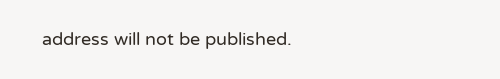address will not be published.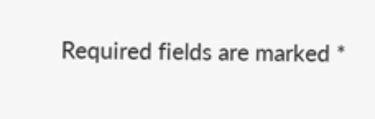Required fields are marked *